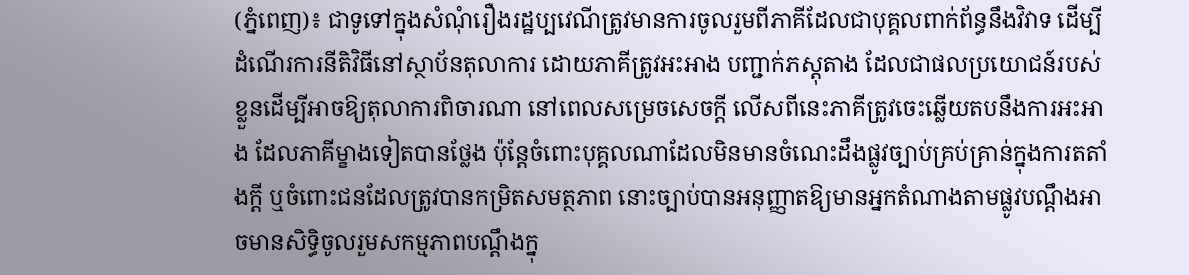(ភ្នំពេញ)៖ ជាទូទៅក្នុងសំណុំរឿងរដ្ឋប្បវេណីត្រូវមានការចូលរួមពីភាគីដែលជាបុគ្គលពាក់ព័ន្ធនឹងវិវាទ ដើម្បីដំណើរការនីតិវិធីនៅស្ថាប័នតុលាការ ដោយភាគីត្រូវអះអាង បញ្ជាក់ភស្តុតាង ដែលជាផលប្រយោជន៍របស់ខ្លួនដើម្បីអាចឱ្យតុលាការពិចារណា នៅពេលសម្រេចសេចក្តី លើសពីនេះភាគីត្រូវចេះឆ្លើយតបនឹងការអះអាង ដែលភាគីម្ខាងទៀតបានថ្លែង ប៉ុន្តែចំពោះបុគ្គលណាដែលមិនមានចំណេះដឹងផ្លូវច្បាប់គ្រប់គ្រាន់ក្នុងការតតាំងក្តី ឬចំពោះជនដែលត្រូវបានកម្រិតសមត្ថភាព នោះច្បាប់បានអនុញ្ញាតឱ្យមានអ្នកតំណាងតាមផ្លូវបណ្តឹងអាចមានសិទ្ធិចូលរួមសកម្មភាពបណ្តឹងក្នុ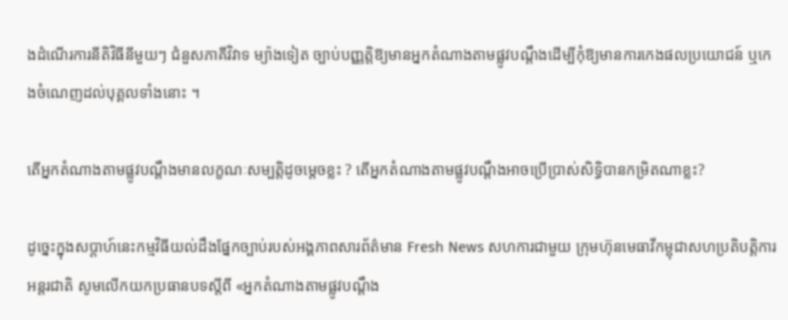ងដំណើរការនីតិវិធីនីមួយៗ ជំនួសភាគីវិវាទ ម្យ៉ាងទៀត ច្បាប់បញ្ញត្តិឱ្យមានអ្នកតំណាងតាមផ្លូវបណ្តឹងដើម្បីកុំឱ្យមានការកេងផលប្រយោជន៍ ឬកេងចំណេញដល់បុគ្គលទាំងនោះ ។

តើអ្នកតំណាងតាមផ្លូវបណ្តឹងមានលក្ខណៈសម្បត្តិដូចម្តេចខ្លះ ? តើអ្នកតំណាងតាមផ្លូវបណ្តឹងអាចប្រើប្រាស់សិទ្ធិបានកម្រិតណាខ្លះ?

ដូច្នេះក្នុងសប្តាហ៍នេះកម្មវិធីយល់ដឹងផ្នែកច្បាប់របស់អង្គភាពសារព័ត៌មាន Fresh News សហការជាមួយ ក្រុមហ៊ុនមេធាវីកម្ពុជាសហប្រតិបត្តិការអន្តរជាតិ សូមលើកយកប្រធានបទស្តីពី «អ្នកតំណាងតាមផ្លូវបណ្តឹង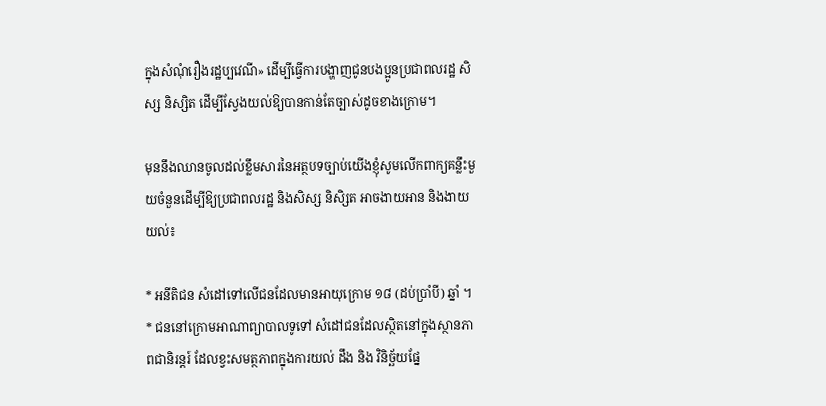ក្នុងសំណុំរឿងរដ្ឋប្បវេណី» ដើម្បីធ្វើការបង្ហាញជូនបងប្អូនប្រជាពលរដ្ឋ សិស្ស និស្សិត ដើម្បីស្វែងយល់ឱ្យបានកាន់តែច្បាស់ដូចខាងក្រោម។

មុននឹងឈានចូលដល់ខ្លឹមសារនៃអត្ថបទច្បាប់យើងខ្ញុំសូមលើកពាក្យគន្លឹះមួយចំនួនដើម្បីឱ្យប្រជាពលរដ្ឋ និងសិស្ស និសិ្សត អាចងាយអាន និងងាយយល់៖

* អនីតិជន សំដៅទៅលើជនដែលមានអាយុក្រោម ១៨ (ដប់ប្រាំបី) ឆ្នាំ ។
* ជននៅក្រោមអាណាព្យាបាលទូទៅ សំដៅជនដែលស្ថិតនៅក្នុងស្ថានភាពជានិរន្តរ៍ ដែលខ្វះសមត្ថភាពក្នុងការយល់ ដឹង និង វិនិច្ឆ័យផ្នែ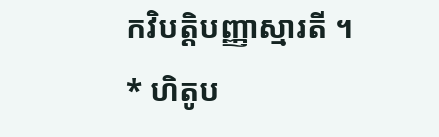កវិបត្តិបញ្ញាស្មារតី ។
* ហិតូប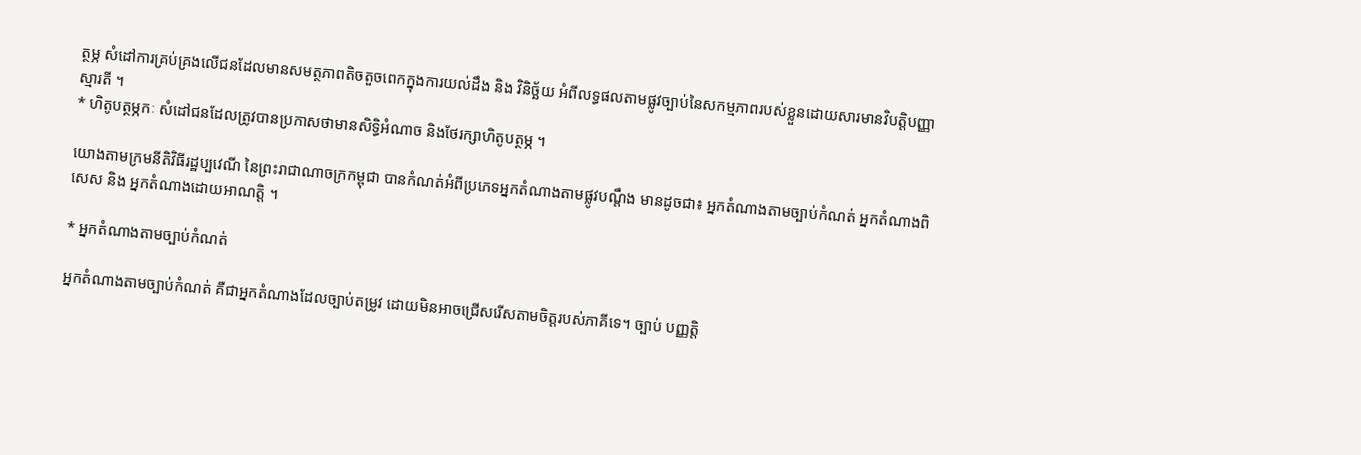ត្ថម្ភ សំដៅការគ្រប់គ្រងលើជនដែលមានសមត្ថភាពតិចតួចពេកក្នុងការយល់ដឹង និង វិនិច្ឆ័យ អំពីលទ្ធផលតាមផ្លូវច្បាប់នៃសកម្មភាពរបស់ខ្លួនដោយសារមានវិបត្តិបញ្ញាស្មារតី ។
* ហិតូបត្ថម្ភកៈ សំដៅជនដែលត្រូវបានប្រកាសថាមានសិទ្ធិអំណាច និងថែរក្សាហិតូបត្ថម្ភ ។

យោងតាមក្រមនីតិវិធីរដ្ឋប្បវេណី នៃព្រះរាជាណាចក្រកម្ពុជា បានកំណត់អំពីប្រភេទអ្នកតំណាងតាមផ្លូវបណ្តឹង មានដូចជា៖ អ្នកតំណាងតាមច្បាប់កំណត់ អ្នកតំណាងពិសេស និង អ្នកតំណាងដោយអាណត្តិ ។

* អ្នកតំណាងតាមច្បាប់កំណត់

អ្នកតំណាងតាមច្បាប់កំណត់ គឺជាអ្នកតំណាងដែលច្បាប់តម្រូវ ដោយមិនអាចជ្រើសរើសតាមចិត្តរបស់ភាគីទេ។ ច្បាប់ បញ្ញតិ្ត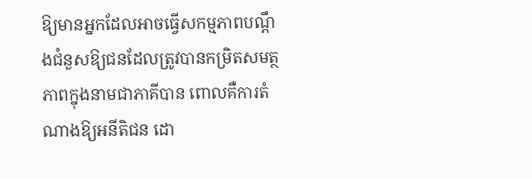ឱ្យមានអ្នកដែលអាចធ្វើសកម្មភាពបណ្តឹងជំនួសឱ្យជនដែលត្រូវបានកម្រិតសមត្ថភាពក្នុងនាមជាភាគីបាន ពោលគឺការតំណាងឱ្យអនីតិជន ដោ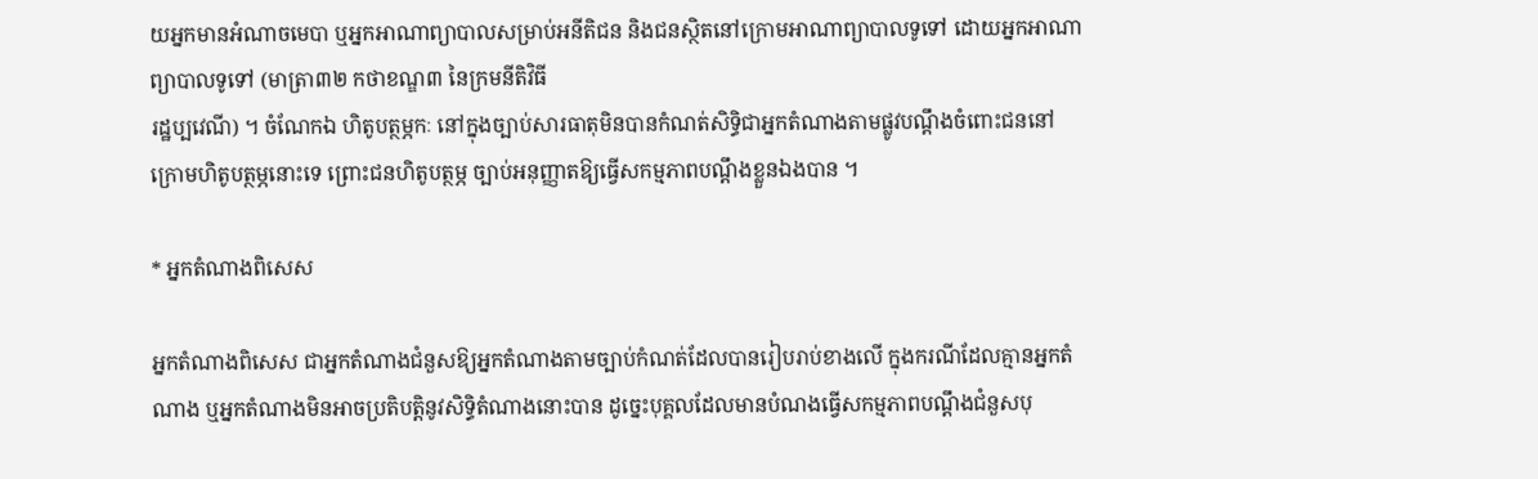យអ្នកមានអំណាចមេបា ឬអ្នកអាណាព្យាបាលសម្រាប់អនីតិជន និងជនស្ថិតនៅក្រោមអាណាព្យាបាលទូទៅ ដោយអ្នកអាណាព្យាបាលទូទៅ (មាត្រា៣២ កថាខណ្ឌ៣ នៃក្រមនីតិវិធី
រដ្ឋប្បវេណី) ។ ចំណែកឯ ហិតូបត្ថម្ភកៈ នៅក្នុងច្បាប់សារធាតុមិនបានកំណត់សិទ្ធិជាអ្នកតំណាងតាមផ្លូវបណ្តឹងចំពោះជននៅក្រោមហិតូបត្ថម្ភនោះទេ ព្រោះជនហិតូបត្ថម្ភ ច្បាប់អនុញ្ញាតឱ្យធ្វើសកម្មភាពបណ្តឹងខ្លួនឯងបាន ។

* អ្នកតំណាងពិសេស

អ្នកតំណាងពិសេស ជាអ្នកតំណាងជំនួសឱ្យអ្នកតំណាងតាមច្បាប់កំណត់ដែលបានរៀបរាប់ខាងលើ ក្នុងករណីដែលគ្មានអ្នកតំណាង ឬអ្នកតំណាងមិនអាចប្រតិបត្តិនូវសិទ្ធិតំណាងនោះបាន ដូច្នេះបុគ្គលដែលមានបំណងធ្វើសកម្មភាពបណ្តឹងជំនួសបុ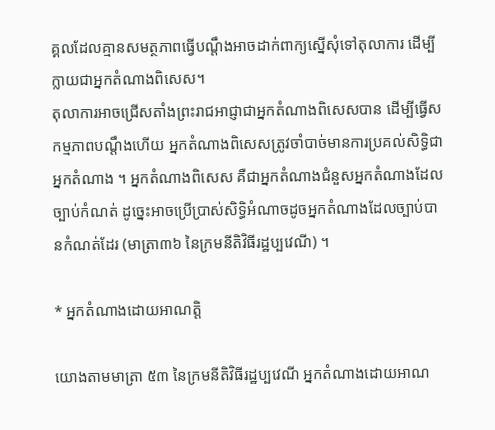គ្គលដែលគ្មានសមត្ថភាពធ្វើបណ្តឹងអាចដាក់ពាក្យស្នើសុំទៅតុលាការ ដើម្បីក្លាយជាអ្នកតំណាងពិសេស។
តុលាការអាចជ្រើសតាំងព្រះរាជអាជ្ញាជាអ្នកតំណាងពិសេសបាន ដើម្បីធ្វើសកម្មភាពបណ្តឹងហើយ អ្នកតំណាងពិសេសត្រូវចាំបាច់មានការប្រគល់សិទ្ធិជាអ្នកតំណាង ។ អ្នកតំណាងពិសេស គឺជាអ្នកតំណាងជំនួសអ្នកតំណាងដែលច្បាប់កំណត់ ដូច្នេះអាចប្រើប្រាស់សិទ្ធិអំណាចដូចអ្នកតំណាងដែលច្បាប់បានកំណត់ដែរ (មាត្រា៣៦ នៃក្រមនីតិវិធីរដ្ឋប្បវេណី) ។

* អ្នកតំណាងដោយអាណត្តិ

យោងតាមមាត្រា ៥៣ នៃក្រមនីតិវិធីរដ្ឋប្បវេណី អ្នកតំណាងដោយអាណ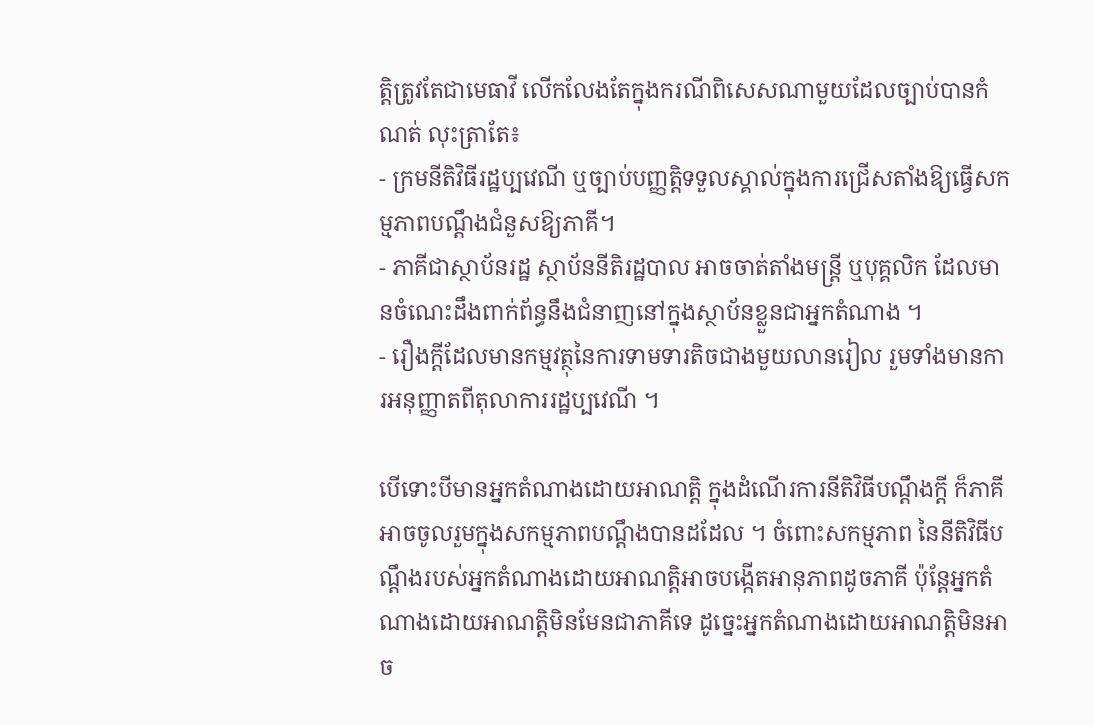ត្តិត្រូវតែជាមេធាវី លើកលែងតែក្នុងករណីពិសេសណាមួយដែលច្បាប់បានកំណត់ លុះត្រាតែ៖
- ក្រមនីតិវិធីរដ្ឋប្បវេណី ឬច្បាប់បញ្ញតិ្តទទួលស្គាល់ក្នុងការជ្រើសតាំងឱ្យធ្វើសកម្មភាពបណ្តឹងជំនួសឱ្យភាគី។
- ភាគីជាស្ថាប័នរដ្ឋ ស្ថាប័ននីតិរដ្ឋបាល អាចចាត់តាំងមន្រ្តី ឬបុគ្គលិក ដែលមានចំណេះដឹងពាក់ព័ន្ធនឹងជំនាញនៅក្នុងស្ថាប័នខ្លួនជាអ្នកតំណាង ។
- រឿងក្តីដែលមានកម្មវត្ថុនៃការទាមទារតិចជាងមួយលានរៀល រួមទាំងមានការអនុញ្ញាតពីតុលាការរដ្ឋប្បវេណី ។

បើទោះបីមានអ្នកតំណាងដោយអាណត្តិ ក្នុងដំណើរការនីតិវិធីបណ្តឹងក្តី ក៏ភាគីអាចចូលរួមក្នុងសកម្មភាពបណ្តឹងបានដដែល ។ ចំពោះសកម្មភាព នៃនីតិវិធីបណ្តឹងរបស់អ្នកតំណាងដោយអាណត្តិអាចបង្កើតអានុភាពដូចភាគី ប៉ុន្តែអ្នកតំណាងដោយអាណត្តិមិនមែនជាភាគីទេ ដូច្នេះអ្នកតំណាងដោយអាណត្តិមិនអាច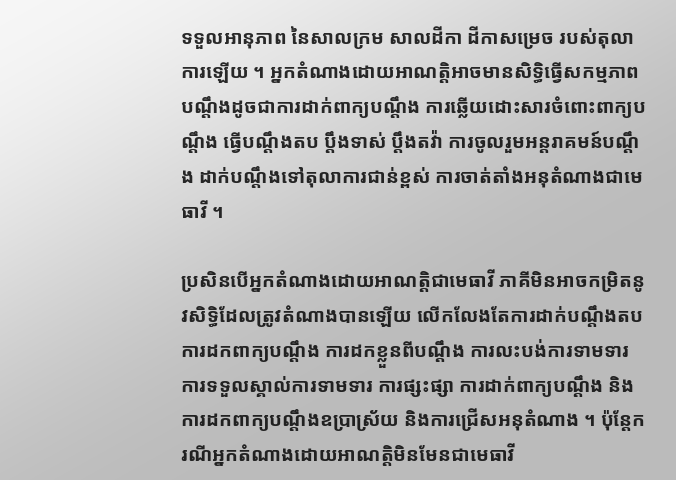ទទួលអានុភាព នៃសាលក្រម សាលដីកា ដីកាសម្រេច របស់តុលាការឡើយ ។ អ្នកតំណាងដោយអាណត្តិអាចមានសិទ្ធិធ្វើសកម្មភាពបណ្តឹងដូចជាការដាក់ពាក្យបណ្តឹង ការឆ្លើយដោះសារចំពោះពាក្យបណ្តឹង ធ្វើបណ្តឹងតប ប្តឹងទាស់ ប្តឹងតវ៉ា ការចូលរួមអន្តរាគមន៍បណ្តឹង ដាក់បណ្តឹងទៅតុលាការជាន់ខ្ពស់ ការចាត់តាំងអនុតំណាងជាមេធាវី ។

ប្រសិនបើអ្នកតំណាងដោយអាណត្តិជាមេធាវី ភាគីមិនអាចកម្រិតនូវសិទ្ធិដែលត្រូវតំណាងបានឡើយ លើកលែងតែការដាក់បណ្តឹងតប ការដកពាក្យបណ្តឹង ការដកខ្លួនពីបណ្តឹង ការលះបង់ការទាមទារ ការទទួលស្គាល់ការទាមទារ ការផ្សះផ្សា ការដាក់ពាក្យបណ្តឹង និងការដកពាក្យបណ្តឹងឧប្រាស្រ័យ និងការជ្រើសអនុតំណាង ។ ប៉ុន្តែករណីអ្នកតំណាងដោយអាណត្តិមិនមែនជាមេធាវី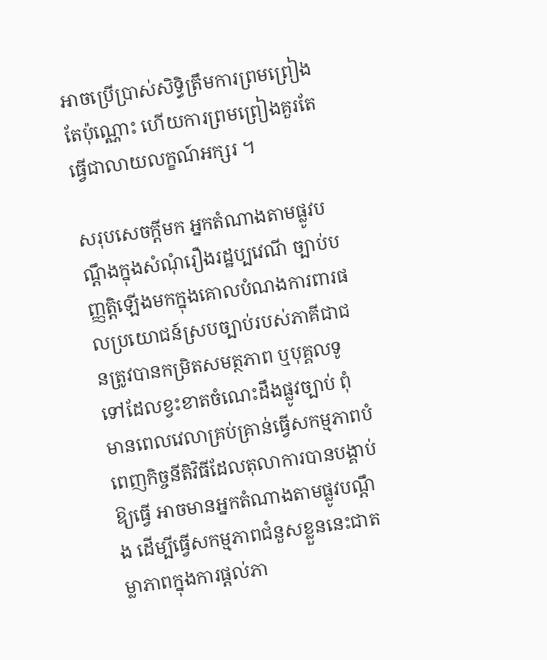អាចប្រើប្រាស់សិទ្ធិត្រឹមការព្រមព្រៀងតែប៉ុណ្ណោះ ហើយការព្រមព្រៀងគួរតែធ្វើជាលាយលក្ខណ៍អក្សរ ។

សរុបសេចក្តីមក អ្នកតំណាងតាមផ្លូវបណ្តឹងក្នុងសំណុំរឿងរដ្ឋប្បវេណី ច្បាប់បញ្ញតិ្តឡើងមកក្នុងគោលបំណងការពារផលប្រយោជន៍ស្របច្បាប់របស់ភាគីជាជនត្រូវបានកម្រិតសមត្ថភាព ឬបុគ្គលទូទៅដែលខ្វះខាតចំណេះដឹងផ្លូវច្បាប់ ពុំមានពេលវេលាគ្រប់គ្រាន់ធ្វើសកម្មភាពបំពេញកិច្ចនីតិវិធីដែលតុលាការបានបង្គាប់ឱ្យធ្វើ អាចមានអ្នកតំណាងតាមផ្លូវបណ្តឹង ដើម្បីធ្វើសកម្មភាពជំនួសខ្លួននេះជាតម្លាភាពក្នុងការផ្តល់ភា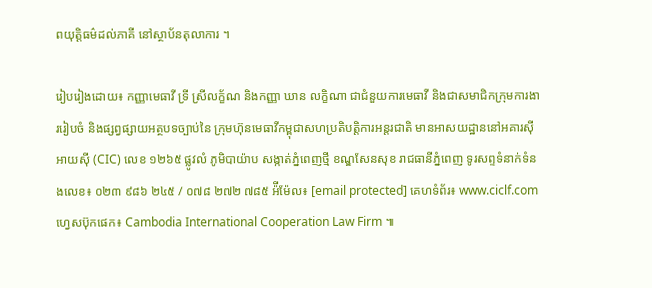ពយុត្តិធម៌ដល់ភាគី នៅស្ថាប័នតុលាការ ។

រៀបរៀងដោយ៖ កញ្ញាមេធាវី ទ្រី ស្រីលក្ខ័ណ និងកញ្ញា ឃាន លក្ខិណា ជាជំនួយការមេធាវី និងជាសមាជិកក្រុមការងាររៀបចំ និងផ្សព្វផ្សាយអត្ថបទច្បាប់នៃ ក្រុមហ៊ុនមេធាវីកម្ពុជាសហប្រតិបត្តិការអន្តរជាតិ មានអាសយដ្ឋាននៅអគារស៊ីអាយស៊ី (CIC) លេខ ១២៦៥ ផ្លូវលំ ភូមិបាយ៉ាប សង្កាត់ភ្នំពេញថ្មី ខណ្ឌសែនសុខ រាជធានីភ្នំពេញ ទូរសព្ទទំនាក់ទំនងលេខ៖ ០២៣ ៩៨៦ ២៤៥ / ០៧៨ ២៧២ ៧៨៥ អ៉ីម៉ែល៖ [email protected] គេហទំព័រ៖ www.ciclf.com ហ្វេសប៊ុកផេក៖ Cambodia International Cooperation Law Firm ៕